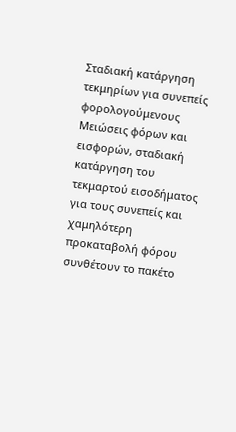Σταδιακή κατάργηση τεκμηρίων για συνεπείς φορολογούμενους
Μειώσεις φόρων και εισφορών, σταδιακή κατάργηση του τεκμαρτού εισοδήματος για τους συνεπείς και χαμηλότερη προκαταβολή φόρου συνθέτουν το πακέτο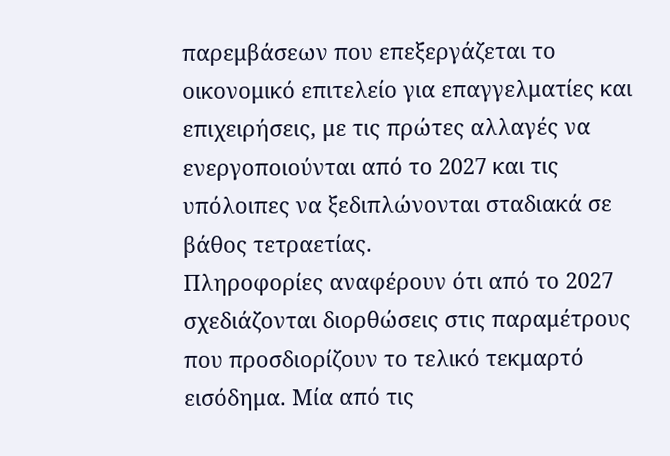παρεμβάσεων που επεξεργάζεται το οικονομικό επιτελείο για επαγγελματίες και επιχειρήσεις, με τις πρώτες αλλαγές να ενεργοποιούνται από το 2027 και τις υπόλοιπες να ξεδιπλώνονται σταδιακά σε βάθος τετραετίας.
Πληροφορίες αναφέρουν ότι από το 2027 σχεδιάζονται διορθώσεις στις παραμέτρους που προσδιορίζουν το τελικό τεκμαρτό εισόδημα. Μία από τις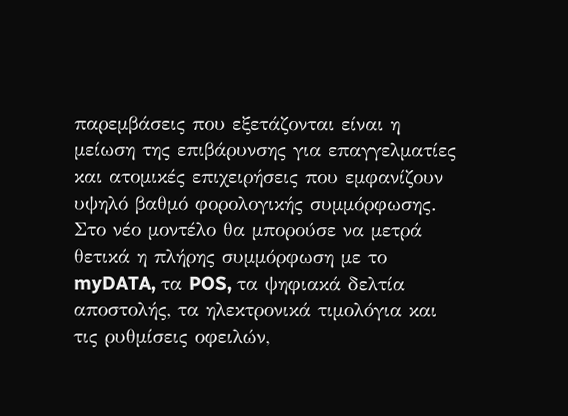παρεμβάσεις που εξετάζονται είναι η μείωση της επιβάρυνσης για επαγγελματίες και ατομικές επιχειρήσεις που εμφανίζουν υψηλό βαθμό φορολογικής συμμόρφωσης. Στο νέο μοντέλο θα μπορούσε να μετρά θετικά η πλήρης συμμόρφωση με το myDATA, τα POS, τα ψηφιακά δελτία αποστολής, τα ηλεκτρονικά τιμολόγια και τις ρυθμίσεις οφειλών,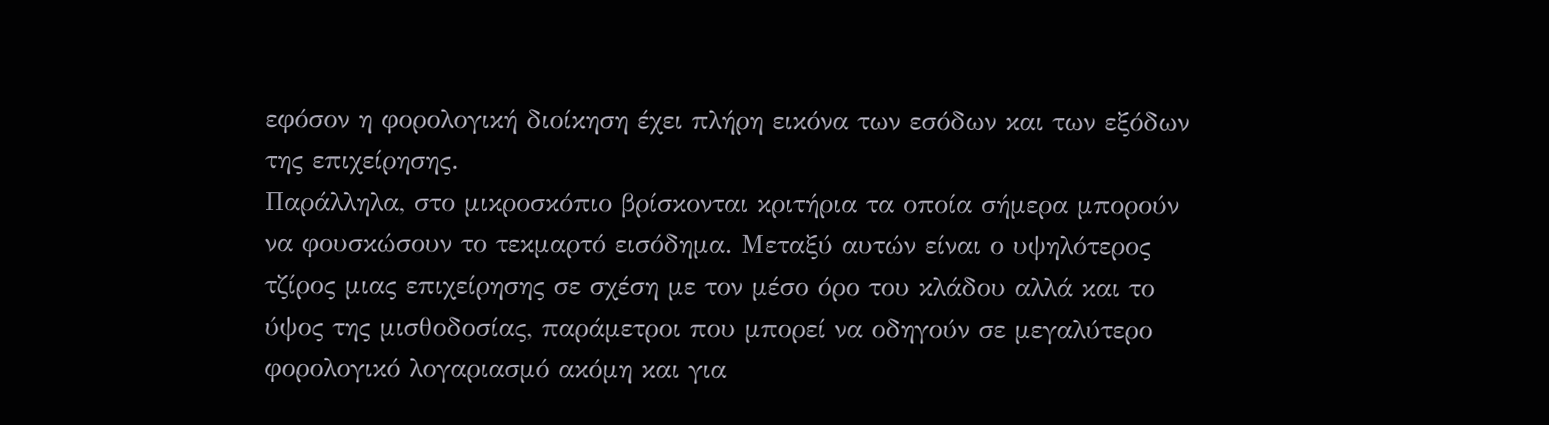εφόσον η φορολογική διοίκηση έχει πλήρη εικόνα των εσόδων και των εξόδων της επιχείρησης.
Παράλληλα, στο μικροσκόπιο βρίσκονται κριτήρια τα οποία σήμερα μπορούν να φουσκώσουν το τεκμαρτό εισόδημα. Μεταξύ αυτών είναι ο υψηλότερος τζίρος μιας επιχείρησης σε σχέση με τον μέσο όρο του κλάδου αλλά και το ύψος της μισθοδοσίας, παράμετροι που μπορεί να οδηγούν σε μεγαλύτερο φορολογικό λογαριασμό ακόμη και για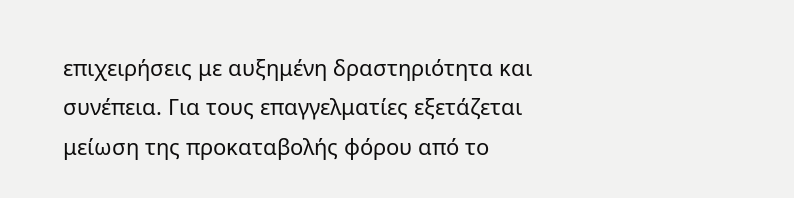επιχειρήσεις με αυξημένη δραστηριότητα και συνέπεια. Για τους επαγγελματίες εξετάζεται μείωση της προκαταβολής φόρου από το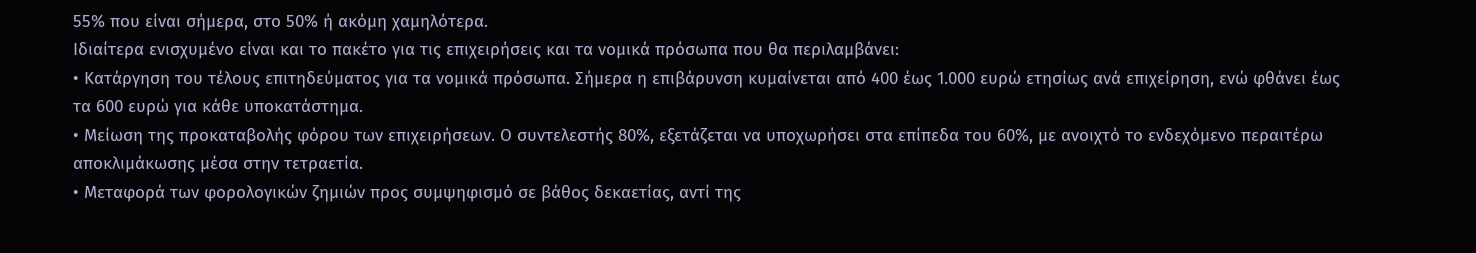55% που είναι σήμερα, στο 50% ή ακόμη χαμηλότερα.
Ιδιαίτερα ενισχυμένο είναι και το πακέτο για τις επιχειρήσεις και τα νομικά πρόσωπα που θα περιλαμβάνει:
• Κατάργηση του τέλους επιτηδεύματος για τα νομικά πρόσωπα. Σήμερα η επιβάρυνση κυμαίνεται από 400 έως 1.000 ευρώ ετησίως ανά επιχείρηση, ενώ φθάνει έως τα 600 ευρώ για κάθε υποκατάστημα.
• Μείωση της προκαταβολής φόρου των επιχειρήσεων. Ο συντελεστής 80%, εξετάζεται να υποχωρήσει στα επίπεδα του 60%, με ανοιχτό το ενδεχόμενο περαιτέρω αποκλιμάκωσης μέσα στην τετραετία.
• Μεταφορά των φορολογικών ζημιών προς συμψηφισμό σε βάθος δεκαετίας, αντί της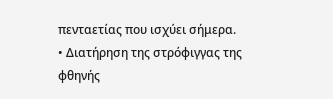πενταετίας που ισχύει σήμερα.
• Διατήρηση της στρόφιγγας της φθηνής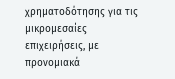χρηματοδότησης για τις μικρομεσαίες επιχειρήσεις, με προνομιακά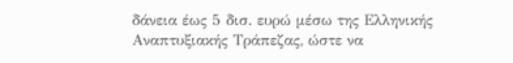δάνεια έως 5 δισ. ευρώ μέσω της Ελληνικής Αναπτυξιακής Τράπεζας, ώστε να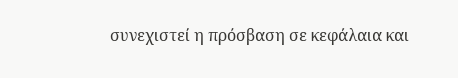συνεχιστεί η πρόσβαση σε κεφάλαια και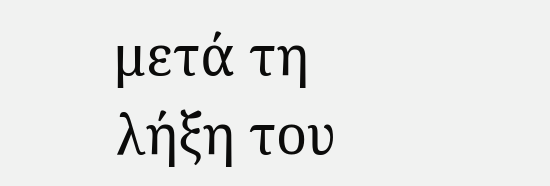μετά τη λήξη του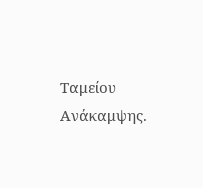Ταμείου Ανάκαμψης.